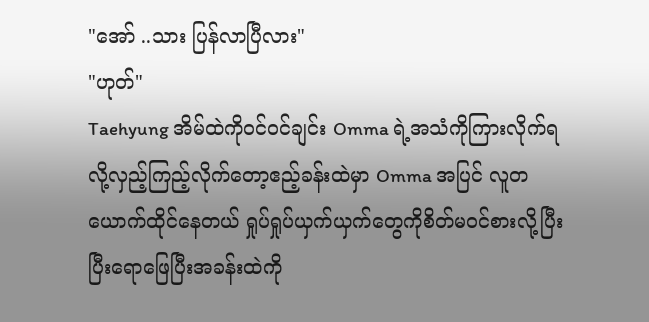"အော် ..သား ပြန်လာပြီလား"
"ဟုတ်"
Taehyung အိမ်ထဲကိုဝင်ဝင်ချင်း Omma ရဲ့အသံကိုကြားလိုက်ရလို့လှည့်ကြည့်လိုက်တော့ဧည့်ခန်းထဲမှာ Omma အပြင် လူတယောက်ထိုင်နေတယ် ရှုပ်ရှုပ်ယှက်ယှက်တွေကိုစိတ်မဝင်စားလို့ပြီးပြီးရောဖြေပြီးအခန်းထဲကို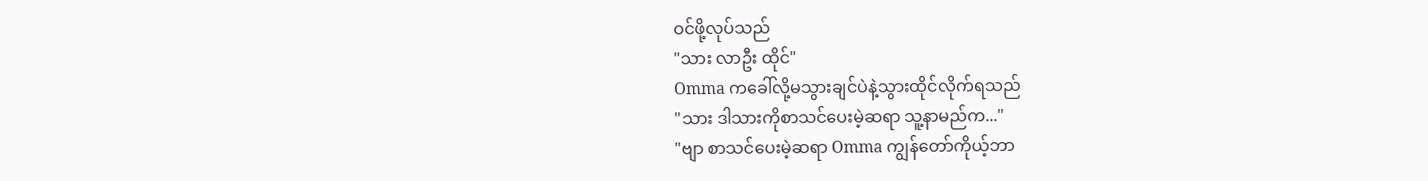ဝင်ဖို့လုပ်သည်
"သား လာဦး ထိုင်"
Omma ကခေါ်လို့မသွားချင်ပဲနဲ့သွားထိုင်လိုက်ရသည်
"သား ဒါသားကိုစာသင်ပေးမဲ့ဆရာ သူ့နာမည်က..."
"ဗျာ စာသင်ပေးမဲ့ဆရာ Omma ကျွန်တော်ကိုယ့်ဘာ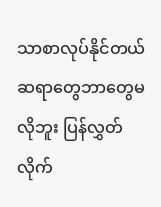သာစာလုပ်နိုင်တယ် ဆရာတွေဘာတွေမလိုဘူး ပြန်လွှတ်လိုက်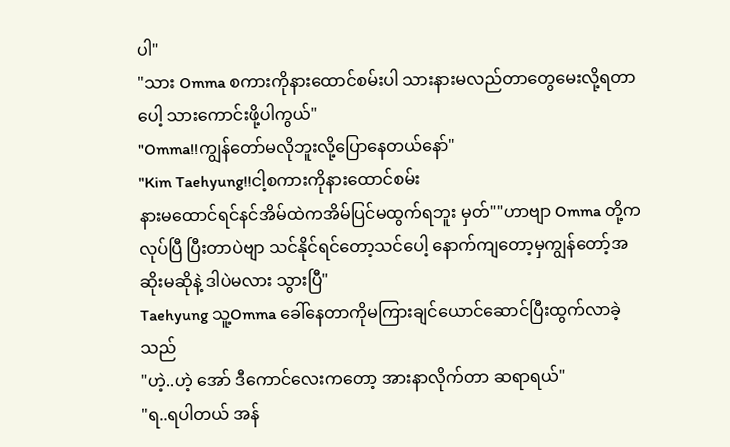ပါ"
"သား Omma စကားကိုနားထောင်စမ်းပါ သားနားမလည်တာတွေမေးလို့ရတာပေါ့ သားကောင်းဖို့ပါကွယ်"
"Omma!!ကျွန်တော်မလိုဘူးလို့ပြောနေတယ်နော်"
"Kim Taehyung!!ငါ့စကားကိုနားထောင်စမ်း
နားမထောင်ရင်နင်အိမ်ထဲကအိမ်ပြင်မထွက်ရဘူး မှတ်""ဟာဗျာ Omma တို့ကလုပ်ပြီ ပြီးတာပဲဗျာ သင်နိုင်ရင်တော့သင်ပေါ့ နောက်ကျတော့မှကျွန်တော့်အဆိုးမဆိုနဲ့ ဒါပဲမလား သွားပြီ"
Taehyung သူ့Omma ခေါ်နေတာကိုမကြားချင်ယောင်ဆောင်ပြီးထွက်လာခဲ့သည်
"ဟဲ့..ဟဲ့ အော် ဒီကောင်လေးကတော့ အားနာလိုက်တာ ဆရာရယ်"
"ရ..ရပါတယ် အန်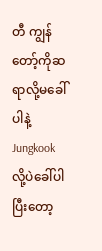တီ ကျွန်တော့်ကိုဆရာလို့မခေါ်ပါနဲ့ Jungkook လို့ပဲခေါ်ပါ
ပြီးတော့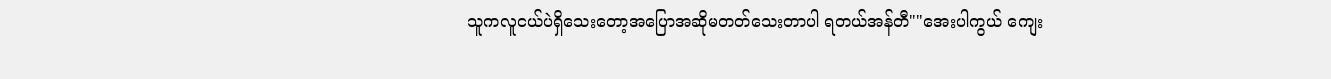သူကလူငယ်ပဲရှိသေးတော့အပြောအဆိုမတတ်သေးတာပါ ရတယ်အန်တီ""အေးပါကွယ် ကျေး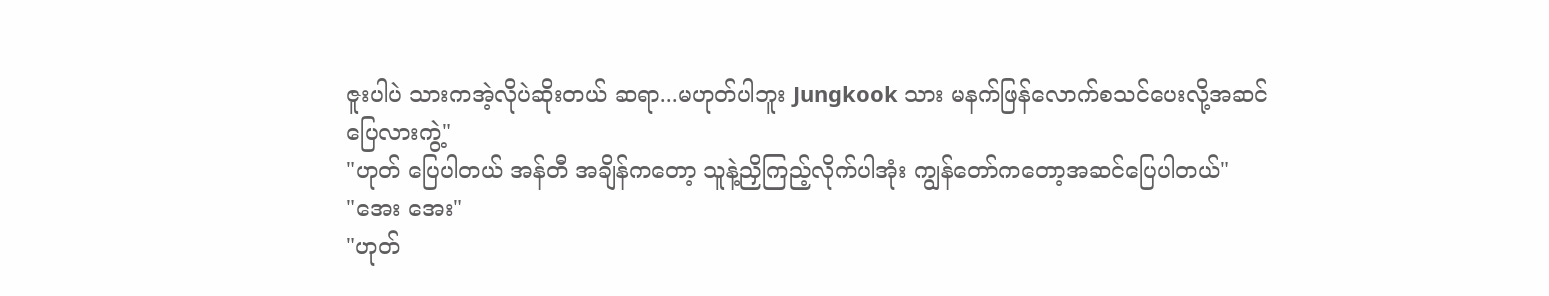ဇူးပါပဲ သားကအဲ့လိုပဲဆိုးတယ် ဆရာ...မဟုတ်ပါဘူး Jungkook သား မနက်ဖြန်လောက်စသင်ပေးလို့အဆင်ပြေလားကွဲ့"
"ဟုတ် ပြေပါတယ် အန်တီ အချိန်ကတော့ သူနဲ့ညှိကြည့်လိုက်ပါအုံး ကျွန်တော်ကတော့အဆင်ပြေပါတယ်"
"အေး အေး"
"ဟုတ်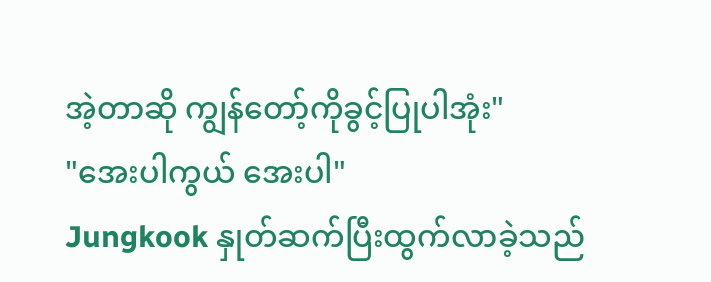အဲ့တာဆို ကျွန်တော့်ကိုခွင့်ပြုပါအုံး"
"အေးပါကွယ် အေးပါ"
Jungkook နှုတ်ဆက်ပြီးထွက်လာခဲ့သည်